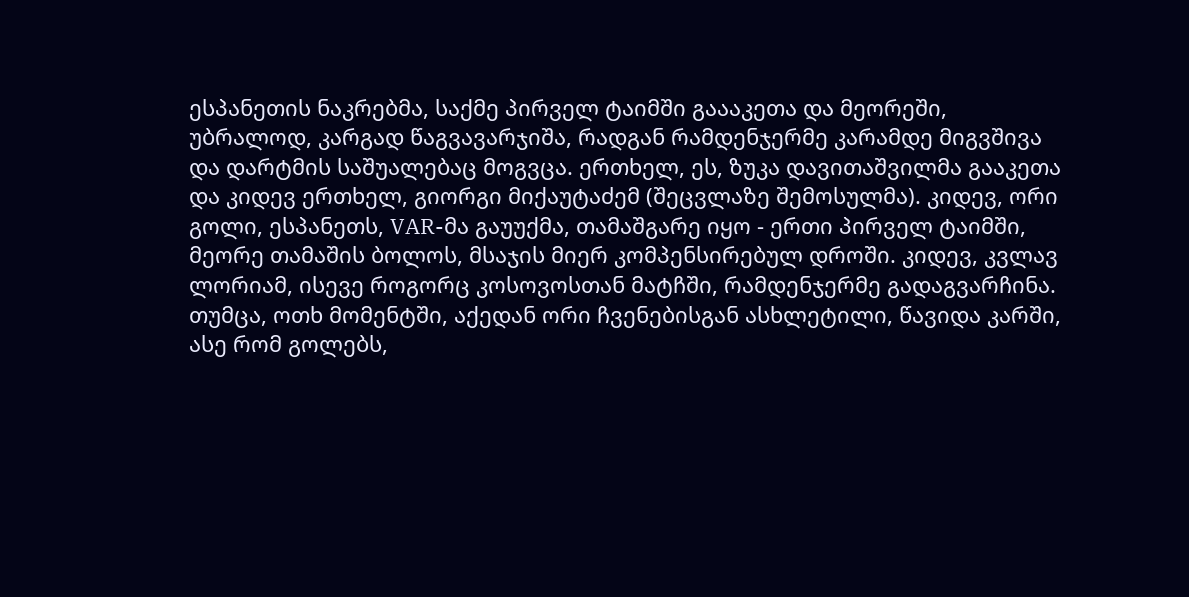ესპანეთის ნაკრებმა, საქმე პირველ ტაიმში გაააკეთა და მეორეში, უბრალოდ, კარგად წაგვავარჯიშა, რადგან რამდენჯერმე კარამდე მიგვშივა და დარტმის საშუალებაც მოგვცა. ერთხელ, ეს, ზუკა დავითაშვილმა გააკეთა და კიდევ ერთხელ, გიორგი მიქაუტაძემ (შეცვლაზე შემოსულმა). კიდევ, ორი გოლი, ესპანეთს, VAR-მა გაუუქმა, თამაშგარე იყო - ერთი პირველ ტაიმში, მეორე თამაშის ბოლოს, მსაჯის მიერ კომპენსირებულ დროში. კიდევ, კვლავ ლორიამ, ისევე როგორც კოსოვოსთან მატჩში, რამდენჯერმე გადაგვარჩინა. თუმცა, ოთხ მომენტში, აქედან ორი ჩვენებისგან ასხლეტილი, წავიდა კარში, ასე რომ გოლებს,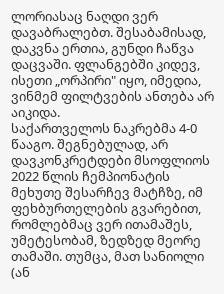ლორიასაც ნაღდი ვერ დავაბრალებთ. შესაბამისად, დაკვნა ერთია, გუნდი ჩაწვა დაცვაში. ფლანგებში კიდევ, ისეთი „ორპირი" იყო, იმედია, ვინმემ ფილტვების ანთება არ აიკიდა.
საქართველოს ნაკრებმა 4-0 წააგო. შეგნებულად, არ დავკონკრეტდები მსოფლიოს 2022 წლის ჩემპიონატის მეხუთე შესარჩევ მატჩზე, იმ ფეხბურთელების გვარებით, რომლებმაც ვერ ითამაშეს, უმეტესობამ, ზედზედ მეორე თამაში. თუმცა, მათ სანიოლი (ან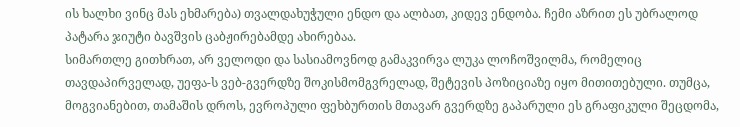ის ხალხი ვინც მას ეხმარება) თვალდახუჭული ენდო და ალბათ, კიდევ ენდობა. ჩემი აზრით ეს უბრალოდ პატარა ჯიუტი ბავშვის ცაბჟირებამდე ახირებაა.
სიმართლე გითხრათ, არ ველოდი და სასიამოვნოდ გამაკვირვა ლუკა ლოჩოშვილმა, რომელიც თავდაპირველად, უეფა-ს ვებ-გვერდზე შოკისმომგვრელად, შეტევის პოზიციაზე იყო მითითებული. თუმცა, მოგვიანებით, თამაშის დროს, ევროპული ფეხბურთის მთავარ გვერდზე გაპარული ეს გრაფიკული შეცდომა,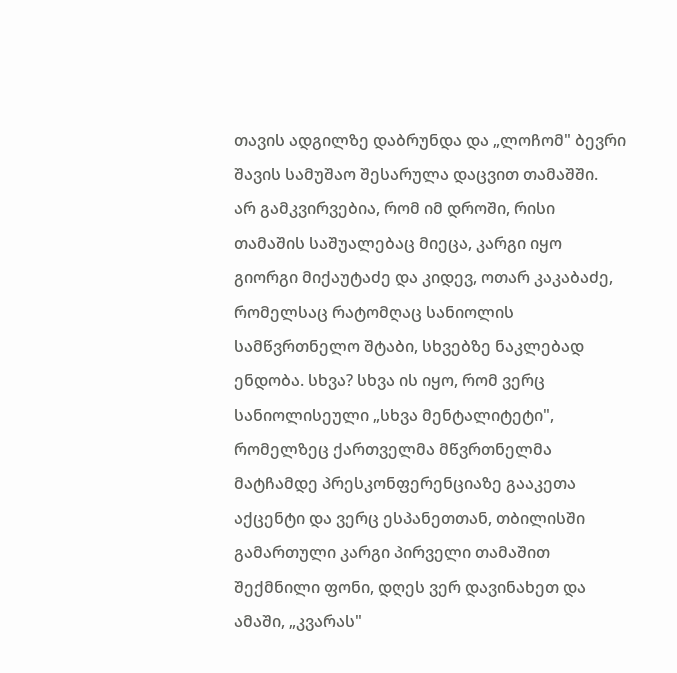თავის ადგილზე დაბრუნდა და „ლოჩომ" ბევრი შავის სამუშაო შესარულა დაცვით თამაშში.
არ გამკვირვებია, რომ იმ დროში, რისი თამაშის საშუალებაც მიეცა, კარგი იყო გიორგი მიქაუტაძე და კიდევ, ოთარ კაკაბაძე, რომელსაც რატომღაც სანიოლის სამწვრთნელო შტაბი, სხვებზე ნაკლებად ენდობა. სხვა? სხვა ის იყო, რომ ვერც სანიოლისეული „სხვა მენტალიტეტი", რომელზეც ქართველმა მწვრთნელმა მატჩამდე პრესკონფერენციაზე გააკეთა აქცენტი და ვერც ესპანეთთან, თბილისში გამართული კარგი პირველი თამაშით შექმნილი ფონი, დღეს ვერ დავინახეთ და ამაში, „კვარას"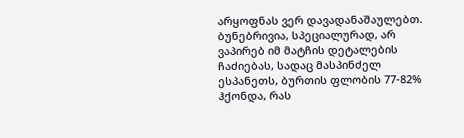არყოფნას ვერ დავადანაშაულებთ.
ბუნებრივია, სპეციალურად, არ ვაპირებ იმ მატჩის დეტალების ჩაძიებას, სადაც მასპინძელ ესპანეთს, ბურთის ფლობის 77-82% ჰქონდა, რას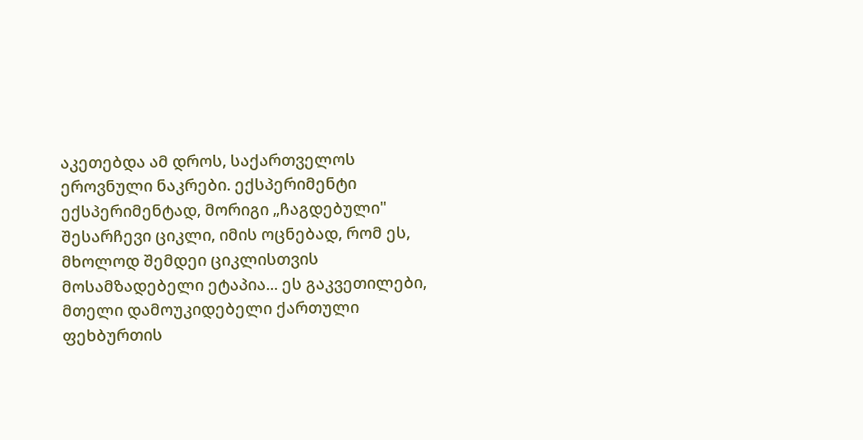აკეთებდა ამ დროს, საქართველოს ეროვნული ნაკრები. ექსპერიმენტი ექსპერიმენტად, მორიგი „ჩაგდებული" შესარჩევი ციკლი, იმის ოცნებად, რომ ეს, მხოლოდ შემდეი ციკლისთვის მოსამზადებელი ეტაპია... ეს გაკვეთილები, მთელი დამოუკიდებელი ქართული ფეხბურთის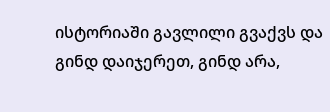ისტორიაში გავლილი გვაქვს და გინდ დაიჯერეთ, გინდ არა,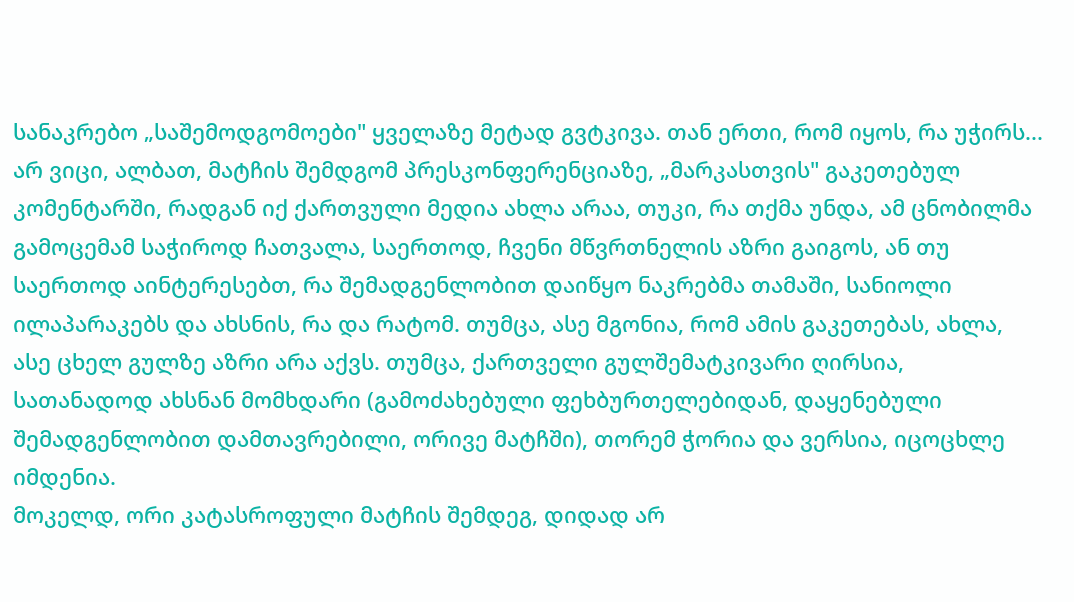სანაკრებო „საშემოდგომოები" ყველაზე მეტად გვტკივა. თან ერთი, რომ იყოს, რა უჭირს...
არ ვიცი, ალბათ, მატჩის შემდგომ პრესკონფერენციაზე, „მარკასთვის" გაკეთებულ კომენტარში, რადგან იქ ქართვული მედია ახლა არაა, თუკი, რა თქმა უნდა, ამ ცნობილმა გამოცემამ საჭიროდ ჩათვალა, საერთოდ, ჩვენი მწვრთნელის აზრი გაიგოს, ან თუ საერთოდ აინტერესებთ, რა შემადგენლობით დაიწყო ნაკრებმა თამაში, სანიოლი ილაპარაკებს და ახსნის, რა და რატომ. თუმცა, ასე მგონია, რომ ამის გაკეთებას, ახლა, ასე ცხელ გულზე აზრი არა აქვს. თუმცა, ქართველი გულშემატკივარი ღირსია, სათანადოდ ახსნან მომხდარი (გამოძახებული ფეხბურთელებიდან, დაყენებული შემადგენლობით დამთავრებილი, ორივე მატჩში), თორემ ჭორია და ვერსია, იცოცხლე იმდენია.
მოკელდ, ორი კატასროფული მატჩის შემდეგ, დიდად არ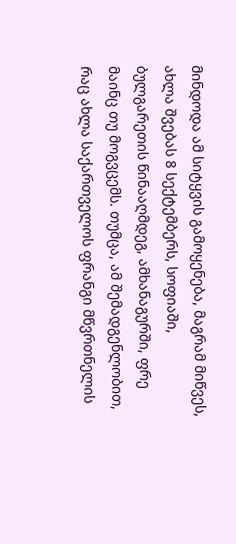მინდოდა ამ სიტყვის გამოყენება, მაგრამ მიწვეს, ახლა შვებას 8 სექტემბერს, სოფიაში, ბულგარეთის წინააღმდეგ, ამხანაგურში, ფრე მაინც თუ მოგვცემს. თუმცა, ამ შემადგენლობით, რაც ახლა საქართველოს ფრანგი მწვრთნელის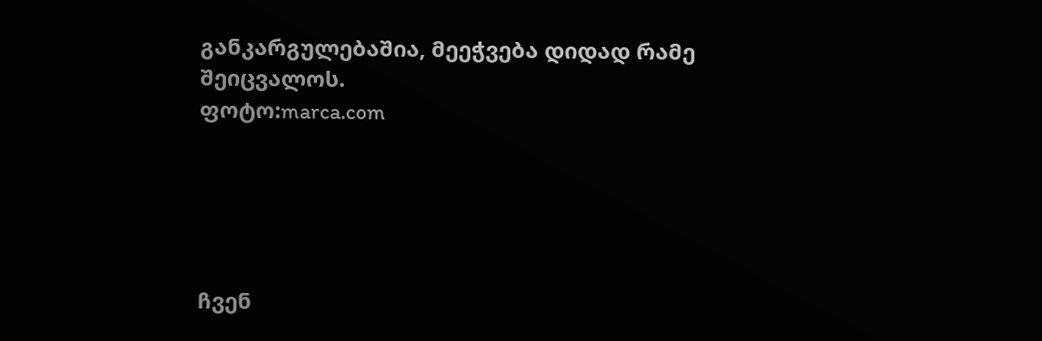განკარგულებაშია, მეეჭვება დიდად რამე შეიცვალოს.
ფოტო:marca.com





ჩვენ